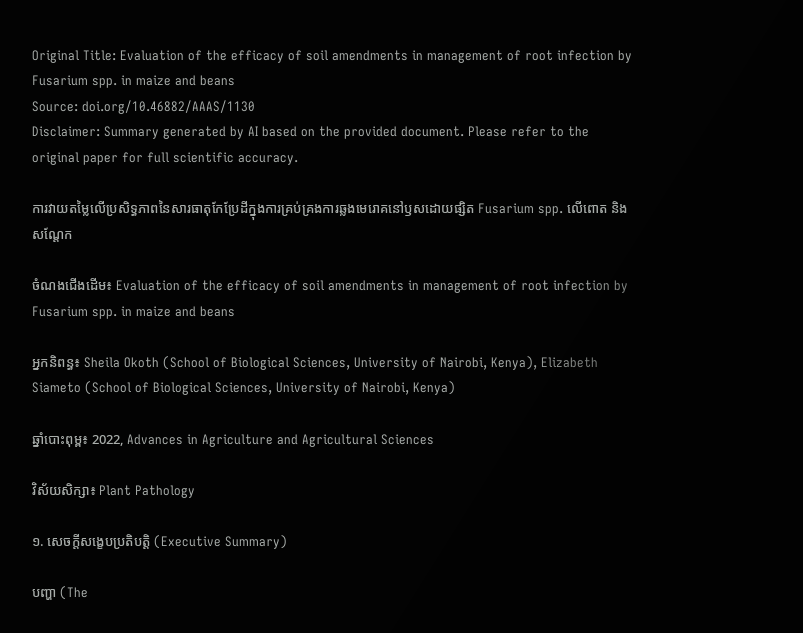Original Title: Evaluation of the efficacy of soil amendments in management of root infection by Fusarium spp. in maize and beans
Source: doi.org/10.46882/AAAS/1130
Disclaimer: Summary generated by AI based on the provided document. Please refer to the original paper for full scientific accuracy.

ការវាយតម្លៃលើប្រសិទ្ធភាពនៃសារធាតុកែប្រែដីក្នុងការគ្រប់គ្រងការឆ្លងមេរោគនៅឫសដោយផ្សិត Fusarium spp. លើពោត និងសណ្តែក

ចំណងជើងដើម៖ Evaluation of the efficacy of soil amendments in management of root infection by Fusarium spp. in maize and beans

អ្នកនិពន្ធ៖ Sheila Okoth (School of Biological Sciences, University of Nairobi, Kenya), Elizabeth Siameto (School of Biological Sciences, University of Nairobi, Kenya)

ឆ្នាំបោះពុម្ព៖ 2022, Advances in Agriculture and Agricultural Sciences

វិស័យសិក្សា៖ Plant Pathology

១. សេចក្តីសង្ខេបប្រតិបត្តិ (Executive Summary)

បញ្ហា (The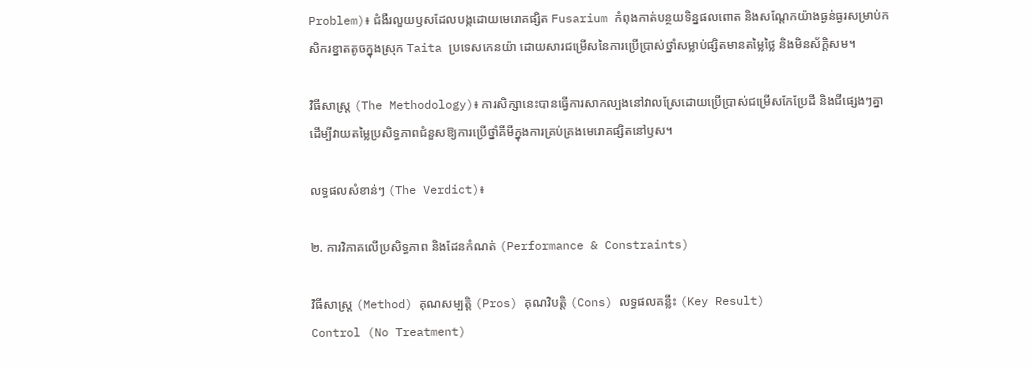Problem)៖ ជំងឺរលួយឫសដែលបង្កដោយមេរោគផ្សិត Fusarium កំពុងកាត់បន្ថយទិន្នផលពោត និងសណ្តែកយ៉ាងធ្ងន់ធ្ងរសម្រាប់កសិករខ្នាតតូចក្នុងស្រុក Taita ប្រទេសកេនយ៉ា ដោយសារជម្រើសនៃការប្រើប្រាស់ថ្នាំសម្លាប់ផ្សិតមានតម្លៃថ្លៃ និងមិនស័ក្តិសម។

វិធីសាស្ត្រ (The Methodology)៖ ការសិក្សានេះបានធ្វើការសាកល្បងនៅវាលស្រែដោយប្រើប្រាស់ជម្រើសកែប្រែដី និងជីផ្សេងៗគ្នា ដើម្បីវាយតម្លៃប្រសិទ្ធភាពជំនួសឱ្យការប្រើថ្នាំគីមីក្នុងការគ្រប់គ្រងមេរោគផ្សិតនៅឫស។

លទ្ធផលសំខាន់ៗ (The Verdict)៖

២. ការវិភាគលើប្រសិទ្ធភាព និងដែនកំណត់ (Performance & Constraints)

វិធីសាស្ត្រ (Method) គុណសម្បត្តិ (Pros) គុណវិបត្តិ (Cons) លទ្ធផលគន្លឹះ (Key Result)
Control (No Treatment)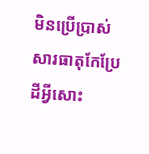មិនប្រើប្រាស់សារធាតុកែប្រែដីអ្វីសោះ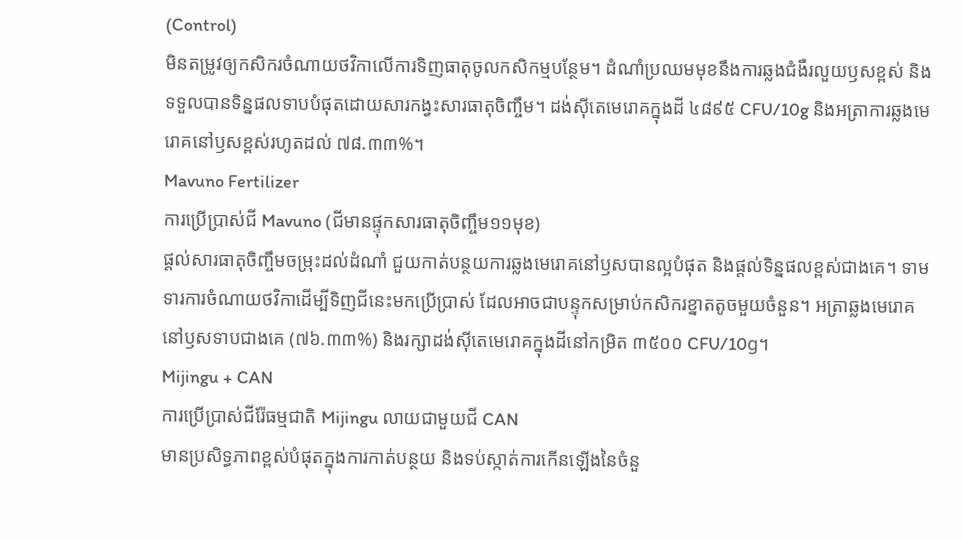(Control)
មិនតម្រូវឲ្យកសិករចំណាយថវិកាលើការទិញធាតុចូលកសិកម្មបន្ថែម។ ដំណាំប្រឈមមុខនឹងការឆ្លងជំងឺរលួយឫសខ្ពស់ និងទទួលបានទិន្នផលទាបបំផុតដោយសារកង្វះសារធាតុចិញ្ចឹម។ ដង់ស៊ីតេមេរោគក្នុងដី ៤៨៩៥ CFU/10g និងអត្រាការឆ្លងមេរោគនៅឫសខ្ពស់រហូតដល់ ៧៨.៣៣%។
Mavuno Fertilizer
ការប្រើប្រាស់ជី Mavuno (ជីមានផ្ទុកសារធាតុចិញ្ចឹម១១មុខ)
ផ្តល់សារធាតុចិញ្ចឹមចម្រុះដល់ដំណាំ ជួយកាត់បន្ថយការឆ្លងមេរោគនៅឫសបានល្អបំផុត និងផ្តល់ទិន្នផលខ្ពស់ជាងគេ។ ទាមទារការចំណាយថវិកាដើម្បីទិញជីនេះមកប្រើប្រាស់ ដែលអាចជាបន្ទុកសម្រាប់កសិករខ្នាតតូចមួយចំនួន។ អត្រាឆ្លងមេរោគនៅឫសទាបជាងគេ (៧៦.៣៣%) និងរក្សាដង់ស៊ីតេមេរោគក្នុងដីនៅកម្រិត ៣៥០០ CFU/10g។
Mijingu + CAN
ការប្រើប្រាស់ជីរ៉ែធម្មជាតិ Mijingu លាយជាមួយជី CAN
មានប្រសិទ្ធភាពខ្ពស់បំផុតក្នុងការកាត់បន្ថយ និងទប់ស្កាត់ការកើនឡើងនៃចំនួ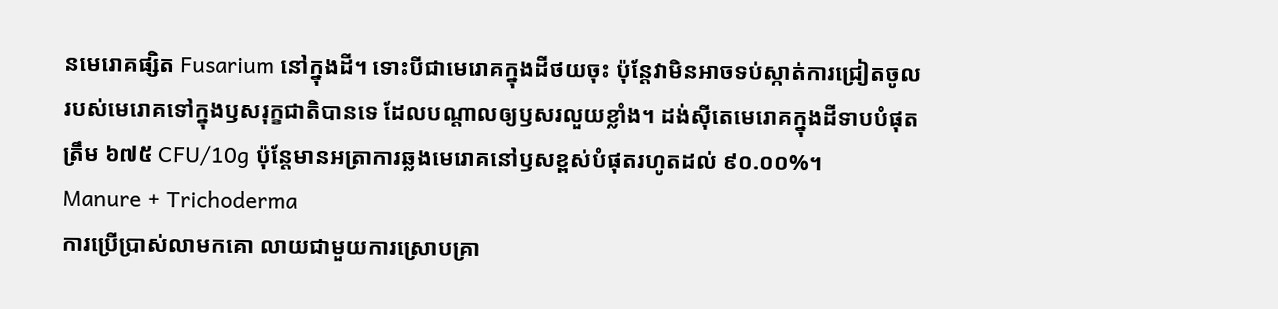នមេរោគផ្សិត Fusarium នៅក្នុងដី។ ទោះបីជាមេរោគក្នុងដីថយចុះ ប៉ុន្តែវាមិនអាចទប់ស្កាត់ការជ្រៀតចូលរបស់មេរោគទៅក្នុងឫសរុក្ខជាតិបានទេ ដែលបណ្តាលឲ្យឫសរលួយខ្លាំង។ ដង់ស៊ីតេមេរោគក្នុងដីទាបបំផុតត្រឹម ៦៧៥ CFU/10g ប៉ុន្តែមានអត្រាការឆ្លងមេរោគនៅឫសខ្ពស់បំផុតរហូតដល់ ៩០.០០%។
Manure + Trichoderma
ការប្រើប្រាស់លាមកគោ លាយជាមួយការស្រោបគ្រា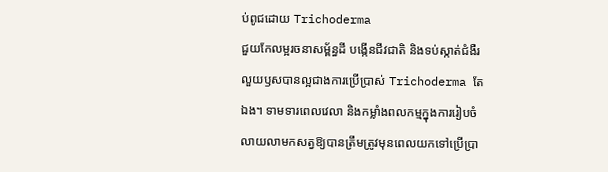ប់ពូជដោយ Trichoderma
ជួយកែលម្អរចនាសម្ព័ន្ធដី បង្កើនជីវជាតិ និងទប់ស្កាត់ជំងឺរលួយឫសបានល្អជាងការប្រើប្រាស់ Trichoderma តែឯង។ ទាមទារពេលវេលា និងកម្លាំងពលកម្មក្នុងការរៀបចំលាយលាមកសត្វឱ្យបានត្រឹមត្រូវមុនពេលយកទៅប្រើប្រា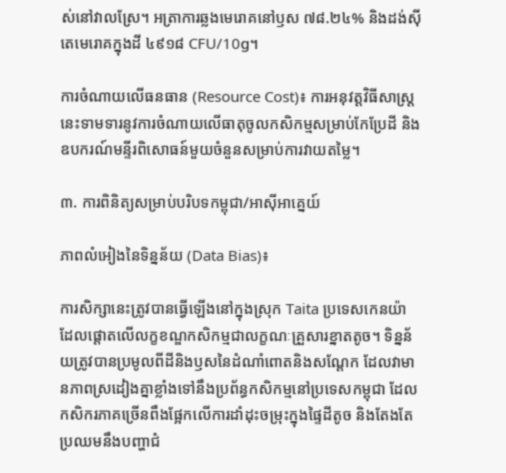ស់នៅវាលស្រែ។ អត្រាការឆ្លងមេរោគនៅឫស ៧៨.២៤% និងដង់ស៊ីតេមេរោគក្នុងដី ៤៩១៨ CFU/10g។

ការចំណាយលើធនធាន (Resource Cost)៖ ការអនុវត្តវិធីសាស្ត្រនេះទាមទារនូវការចំណាយលើធាតុចូលកសិកម្មសម្រាប់កែប្រែដី និងឧបករណ៍មន្ទីរពិសោធន៍មួយចំនួនសម្រាប់ការវាយតម្លៃ។

៣. ការពិនិត្យសម្រាប់បរិបទកម្ពុជា/អាស៊ីអាគ្នេយ៍

ភាពលំអៀងនៃទិន្នន័យ (Data Bias)៖

ការសិក្សានេះត្រូវបានធ្វើឡើងនៅក្នុងស្រុក Taita ប្រទេសកេនយ៉ា ដែលផ្តោតលើលក្ខខណ្ឌកសិកម្មជាលក្ខណៈគ្រួសារខ្នាតតូច។ ទិន្នន័យត្រូវបានប្រមូលពីដីនិងឫសនៃដំណាំពោតនិងសណ្តែក ដែលវាមានភាពស្រដៀងគ្នាខ្លាំងទៅនឹងប្រព័ន្ធកសិកម្មនៅប្រទេសកម្ពុជា ដែលកសិករភាគច្រើនពឹងផ្អែកលើការដាំដុះចម្រុះក្នុងផ្ទៃដីតូច និងតែងតែប្រឈមនឹងបញ្ហាជំ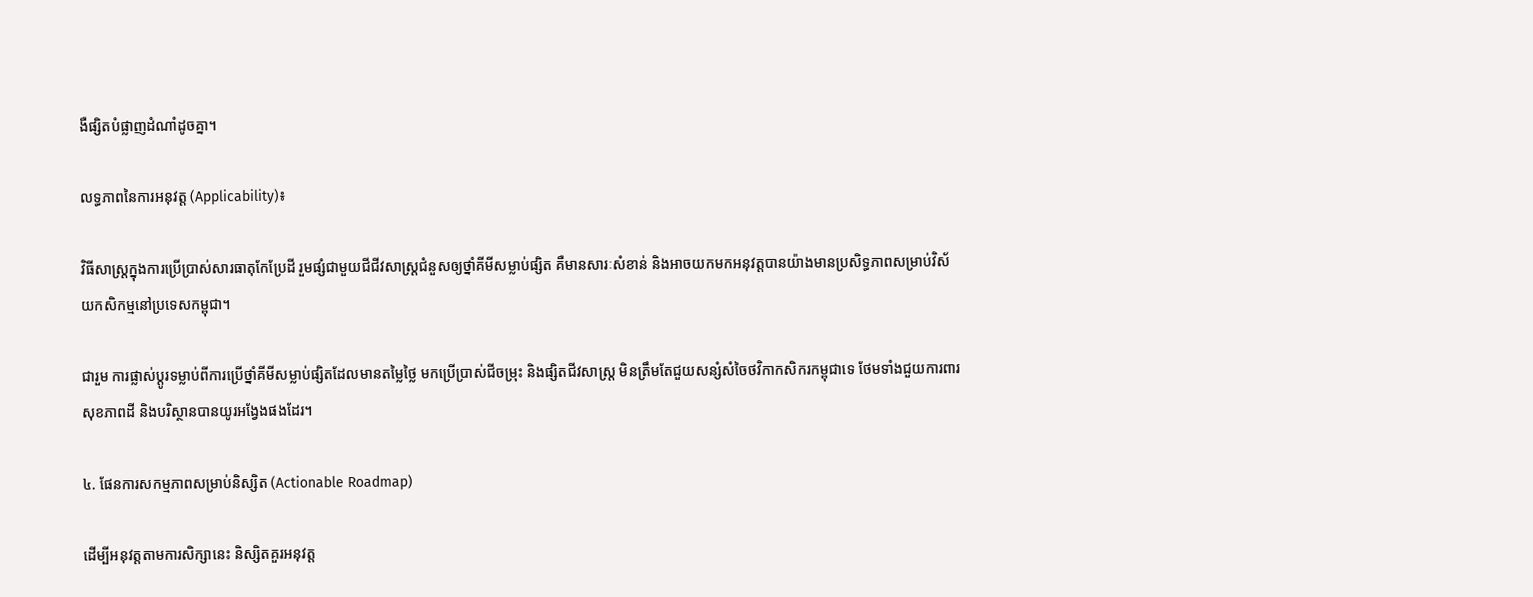ងឺផ្សិតបំផ្លាញដំណាំដូចគ្នា។

លទ្ធភាពនៃការអនុវត្ត (Applicability)៖

វិធីសាស្ត្រក្នុងការប្រើប្រាស់សារធាតុកែប្រែដី រួមផ្សំជាមួយជីជីវសាស្រ្តជំនួសឲ្យថ្នាំគីមីសម្លាប់ផ្សិត គឺមានសារៈសំខាន់ និងអាចយកមកអនុវត្តបានយ៉ាងមានប្រសិទ្ធភាពសម្រាប់វិស័យកសិកម្មនៅប្រទេសកម្ពុជា។

ជារួម ការផ្លាស់ប្តូរទម្លាប់ពីការប្រើថ្នាំគីមីសម្លាប់ផ្សិតដែលមានតម្លៃថ្លៃ មកប្រើប្រាស់ជីចម្រុះ និងផ្សិតជីវសាស្រ្ត មិនត្រឹមតែជួយសន្សំសំចៃថវិកាកសិករកម្ពុជាទេ ថែមទាំងជួយការពារសុខភាពដី និងបរិស្ថានបានយូរអង្វែងផងដែរ។

៤. ផែនការសកម្មភាពសម្រាប់និស្សិត (Actionable Roadmap)

ដើម្បីអនុវត្តតាមការសិក្សានេះ និស្សិតគួរអនុវត្ត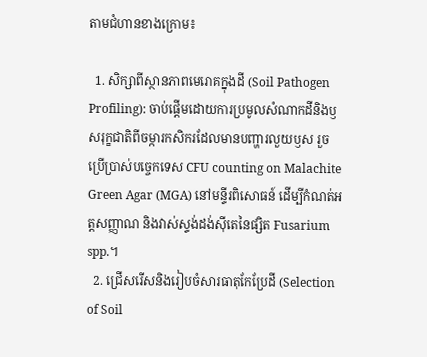តាមជំហានខាងក្រោម៖

  1. សិក្សាពីស្ថានភាពមេរោគក្នុងដី (Soil Pathogen Profiling): ចាប់ផ្តើមដោយការប្រមូលសំណាកដីនិងឫសរុក្ខជាតិពីចម្ការកសិករដែលមានបញ្ហារលួយឫស រួចប្រើប្រាស់បច្ចេកទេស CFU counting on Malachite Green Agar (MGA) នៅមន្ទីរពិសោធន៍ ដើម្បីកំណត់អត្តសញ្ញាណ និងវាស់ស្ទង់ដង់ស៊ីតេនៃផ្សិត Fusarium spp.។
  2. ជ្រើសរើសនិងរៀបចំសារធាតុកែប្រែដី (Selection of Soil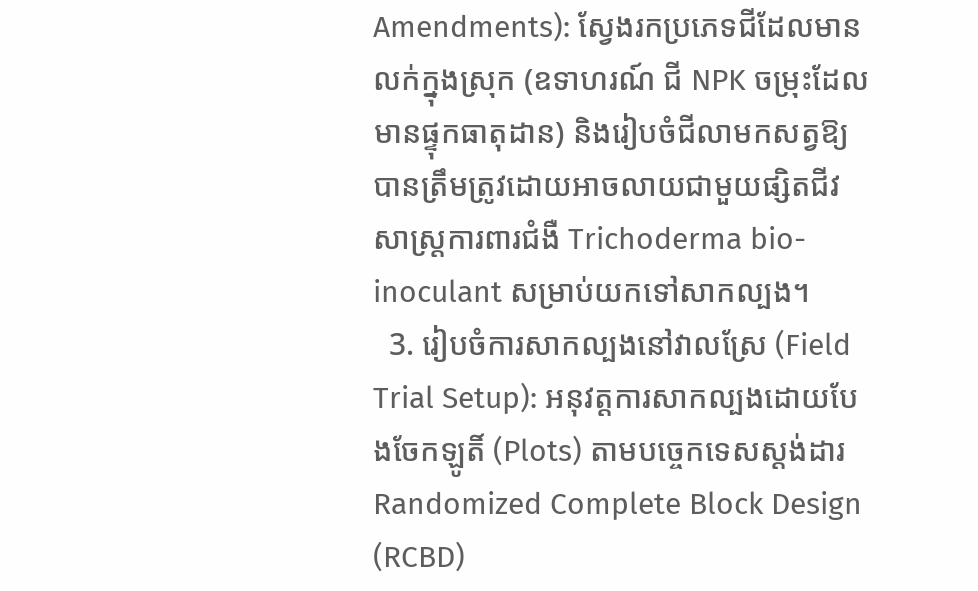Amendments): ស្វែងរកប្រភេទជីដែលមានលក់ក្នុងស្រុក (ឧទាហរណ៍ ជី NPK ចម្រុះដែលមានផ្ទុកធាតុដាន) និងរៀបចំជីលាមកសត្វឱ្យបានត្រឹមត្រូវដោយអាចលាយជាមួយផ្សិតជីវសាស្រ្តការពារជំងឺ Trichoderma bio-inoculant សម្រាប់យកទៅសាកល្បង។
  3. រៀបចំការសាកល្បងនៅវាលស្រែ (Field Trial Setup): អនុវត្តការសាកល្បងដោយបែងចែកឡូតិ៍ (Plots) តាមបច្ចេកទេសស្តង់ដារ Randomized Complete Block Design (RCBD)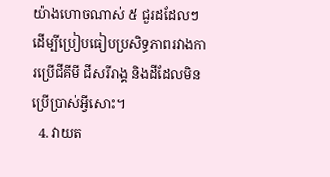យ៉ាងហោចណាស់ ៥ ជួរដដែលៗ ដើម្បីប្រៀបធៀបប្រសិទ្ធភាពរវាងការប្រើជីគីមី ជីសរីរាង្គ និងដីដែលមិនប្រើប្រាស់អ្វីសោះ។
  4. វាយត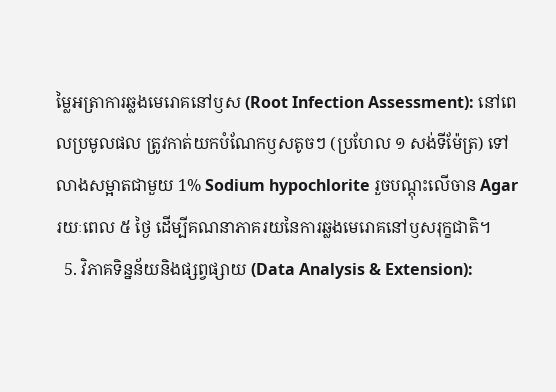ម្លៃអត្រាការឆ្លងមេរោគនៅឫស (Root Infection Assessment): នៅពេលប្រមូលផល ត្រូវកាត់យកបំណែកឫសតូចៗ (ប្រហែល ១ សង់ទីម៉ែត្រ) ទៅលាងសម្អាតជាមួយ 1% Sodium hypochlorite រួចបណ្តុះលើចាន Agar រយៈពេល ៥ ថ្ងៃ ដើម្បីគណនាភាគរយនៃការឆ្លងមេរោគនៅឫសរុក្ខជាតិ។
  5. វិភាគទិន្នន័យនិងផ្សព្វផ្សាយ (Data Analysis & Extension):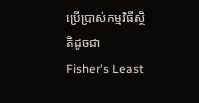ប្រើប្រាស់កម្មវិធីស្ថិតិដូចជា Fisher's Least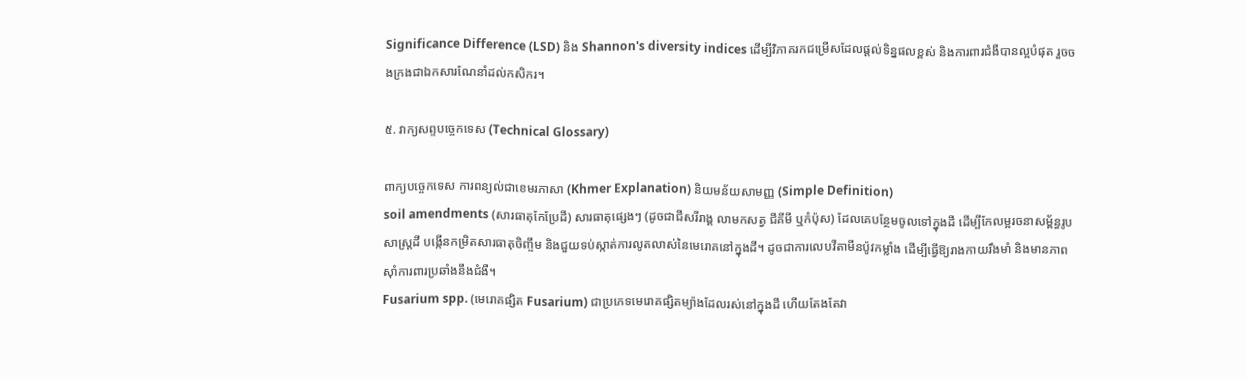Significance Difference (LSD) និង Shannon's diversity indices ដើម្បីវិភាគរកជម្រើសដែលផ្តល់ទិន្នផលខ្ពស់ និងការពារជំងឺបានល្អបំផុត រួចចងក្រងជាឯកសារណែនាំដល់កសិករ។

៥. វាក្យសព្ទបច្ចេកទេស (Technical Glossary)

ពាក្យបច្ចេកទេស ការពន្យល់ជាខេមរភាសា (Khmer Explanation) និយមន័យសាមញ្ញ (Simple Definition)
soil amendments (សារធាតុកែប្រែដី) សារធាតុផ្សេងៗ (ដូចជាជីសរីរាង្គ លាមកសត្វ ជីគីមី ឬកំប៉ុស) ដែលគេបន្ថែមចូលទៅក្នុងដី ដើម្បីកែលម្អរចនាសម្ព័ន្ធរូបសាស្ត្រដី បង្កើនកម្រិតសារធាតុចិញ្ចឹម និងជួយទប់ស្កាត់ការលូតលាស់នៃមេរោគនៅក្នុងដី។ ដូចជាការលេបវីតាមីនប៉ូវកម្លាំង ដើម្បីធ្វើឱ្យរាងកាយរឹងមាំ និងមានភាពស៊ាំការពារប្រឆាំងនឹងជំងឺ។
Fusarium spp. (មេរោគផ្សិត Fusarium) ជាប្រភេទមេរោគផ្សិតម្យ៉ាងដែលរស់នៅក្នុងដី ហើយតែងតែវា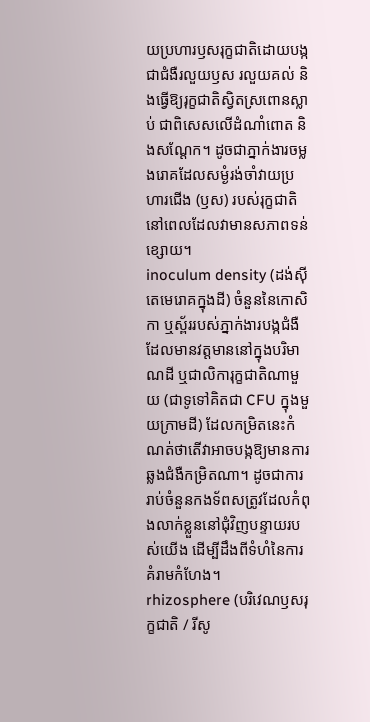យប្រហារឫសរុក្ខជាតិដោយបង្កជាជំងឺរលួយឫស រលួយគល់ និងធ្វើឱ្យរុក្ខជាតិស្វិតស្រពោនស្លាប់ ជាពិសេសលើដំណាំពោត និងសណ្តែក។ ដូចជាភ្នាក់ងារចម្លងរោគដែលសម្ងំរង់ចាំវាយប្រហារជើង (ឫស) របស់រុក្ខជាតិនៅពេលដែលវាមានសភាពទន់ខ្សោយ។
inoculum density (ដង់ស៊ីតេមេរោគក្នុងដី) ចំនួននៃកោសិកា ឬស្ព័ររបស់ភ្នាក់ងារបង្កជំងឺដែលមានវត្តមាននៅក្នុងបរិមាណដី ឬជាលិការុក្ខជាតិណាមួយ (ជាទូទៅគិតជា CFU ក្នុងមួយក្រាមដី) ដែលកម្រិតនេះកំណត់ថាតើវាអាចបង្កឱ្យមានការឆ្លងជំងឺកម្រិតណា។ ដូចជាការរាប់ចំនួនកងទ័ពសត្រូវដែលកំពុងលាក់ខ្លួននៅជុំវិញបន្ទាយរបស់យើង ដើម្បីដឹងពីទំហំនៃការគំរាមកំហែង។
rhizosphere (បរិវេណឫសរុក្ខជាតិ / រីសូ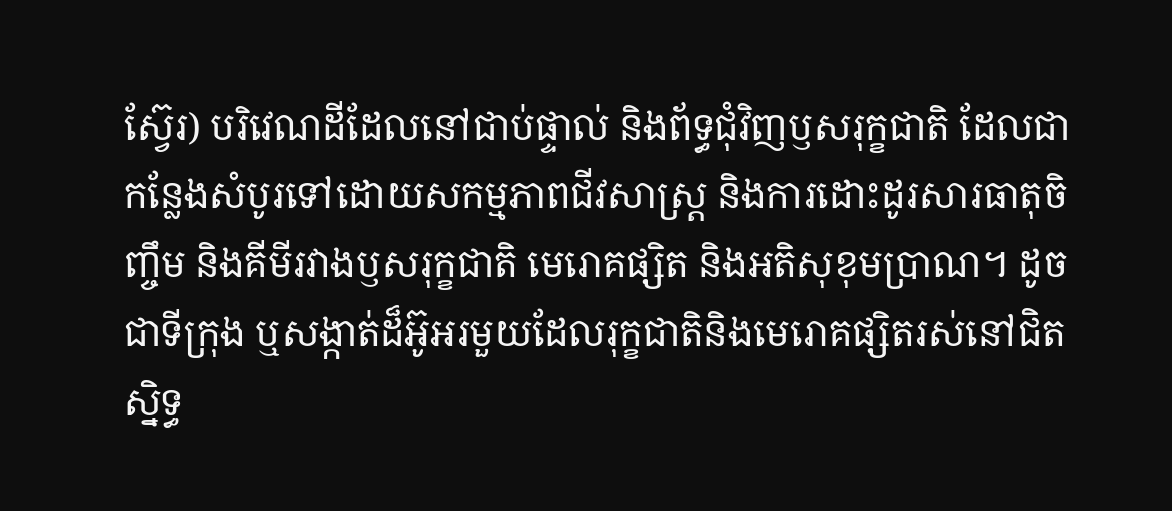ស្វ៊ែរ) បរិវេណដីដែលនៅជាប់ផ្ទាល់ និងព័ទ្ធជុំវិញឫសរុក្ខជាតិ ដែលជាកន្លែងសំបូរទៅដោយសកម្មភាពជីវសាស្ត្រ និងការដោះដូរសារធាតុចិញ្ចឹម និងគីមីរវាងឫសរុក្ខជាតិ មេរោគផ្សិត និងអតិសុខុមប្រាណ។ ដូចជាទីក្រុង ឬសង្កាត់ដ៏អ៊ូអរមួយដែលរុក្ខជាតិនិងមេរោគផ្សិតរស់នៅជិតស្និទ្ធ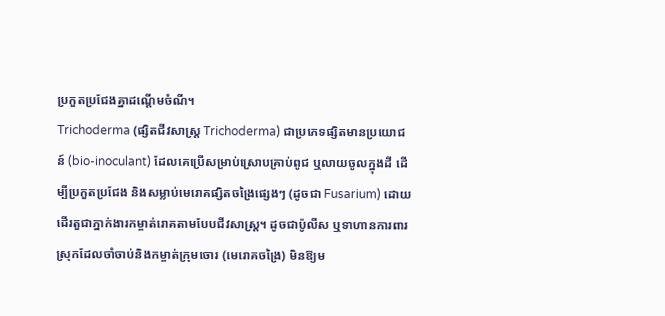ប្រកួតប្រជែងគ្នាដណ្តើមចំណី។
Trichoderma (ផ្សិតជីវសាស្រ្ត Trichoderma) ជាប្រភេទផ្សិតមានប្រយោជន៍ (bio-inoculant) ដែលគេប្រើសម្រាប់ស្រោបគ្រាប់ពូជ ឬលាយចូលក្នុងដី ដើម្បីប្រកួតប្រជែង និងសម្លាប់មេរោគផ្សិតចង្រៃផ្សេងៗ (ដូចជា Fusarium) ដោយដើរតួជាភ្នាក់ងារកម្ចាត់រោគតាមបែបជីវសាស្រ្ត។ ដូចជាប៉ូលីស ឬទាហានការពារស្រុកដែលចាំចាប់និងកម្ចាត់ក្រុមចោរ (មេរោគចង្រៃ) មិនឱ្យម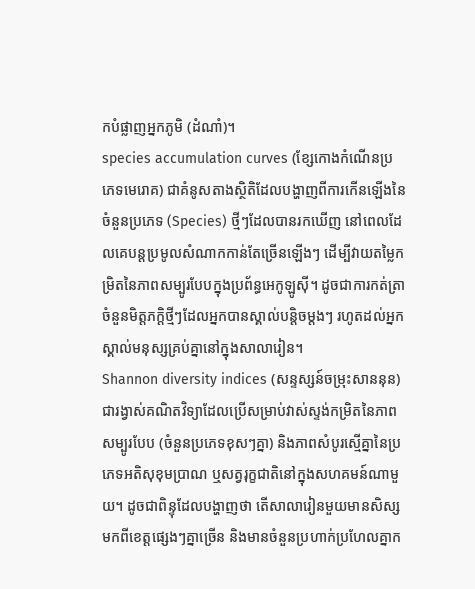កបំផ្លាញអ្នកភូមិ (ដំណាំ)។
species accumulation curves (ខ្សែកោងកំណើនប្រភេទមេរោគ) ជាគំនូសតាងស្ថិតិដែលបង្ហាញពីការកើនឡើងនៃចំនួនប្រភេទ (Species) ថ្មីៗដែលបានរកឃើញ នៅពេលដែលគេបន្តប្រមូលសំណាកកាន់តែច្រើនឡើងៗ ដើម្បីវាយតម្លៃកម្រិតនៃភាពសម្បូរបែបក្នុងប្រព័ន្ធអេកូឡូស៊ី។ ដូចជាការកត់ត្រាចំនួនមិត្តភក្តិថ្មីៗដែលអ្នកបានស្គាល់បន្តិចម្តងៗ រហូតដល់អ្នកស្គាល់មនុស្សគ្រប់គ្នានៅក្នុងសាលារៀន។
Shannon diversity indices (សន្ទស្សន៍ចម្រុះសាននុន) ជារង្វាស់គណិតវិទ្យាដែលប្រើសម្រាប់វាស់ស្ទង់កម្រិតនៃភាពសម្បូរបែប (ចំនួនប្រភេទខុសៗគ្នា) និងភាពសំបូរស្មើគ្នានៃប្រភេទអតិសុខុមប្រាណ ឬសត្វរុក្ខជាតិនៅក្នុងសហគមន៍ណាមួយ។ ដូចជាពិន្ទុដែលបង្ហាញថា តើសាលារៀនមួយមានសិស្សមកពីខេត្តផ្សេងៗគ្នាច្រើន និងមានចំនួនប្រហាក់ប្រហែលគ្នាក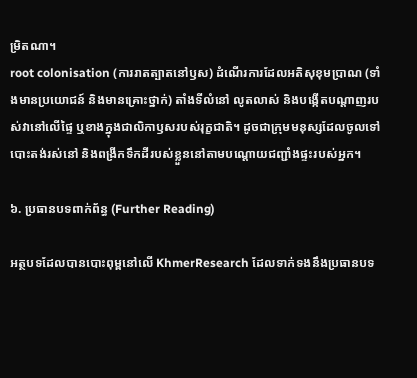ម្រិតណា។
root colonisation (ការរាតត្បាតនៅឫស) ដំណើរការដែលអតិសុខុមប្រាណ (ទាំងមានប្រយោជន៍ និងមានគ្រោះថ្នាក់) តាំងទីលំនៅ លូតលាស់ និងបង្កើតបណ្តាញរបស់វានៅលើផ្ទៃ ឬខាងក្នុងជាលិកាឫសរបស់រុក្ខជាតិ។ ដូចជាក្រុមមនុស្សដែលចូលទៅបោះតង់រស់នៅ និងពង្រីកទឹកដីរបស់ខ្លួននៅតាមបណ្តោយជញ្ជាំងផ្ទះរបស់អ្នក។

៦. ប្រធានបទពាក់ព័ន្ធ (Further Reading)

អត្ថបទដែលបានបោះពុម្ពនៅលើ KhmerResearch ដែលទាក់ទងនឹងប្រធានបទ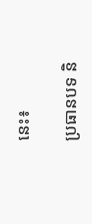នេះ៖

ប្រធានបទ និ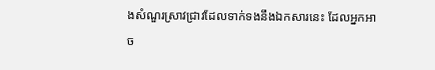ងសំណួរស្រាវជ្រាវដែលទាក់ទងនឹងឯកសារនេះ ដែលអ្នកអាច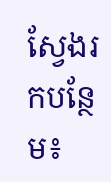ស្វែងរកបន្ថែម៖